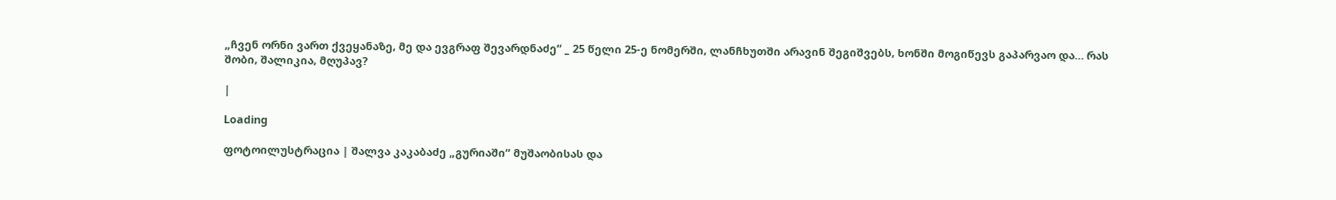„ჩვენ ორნი ვართ ქვეყანაზე, მე და ევგრაფ შევარდნაძე“ _ 25 წელი 25-ე ნომერში, ლანჩხუთში არავინ შეგიშვებს, ხონში მოგიწევს გაპარვაო და… რას შობი, შალიკია, მღუპავ?

|

Loading

ფოტოილუსტრაცია | შალვა კაკაბაძე „გურიაში“ მუშაობისას და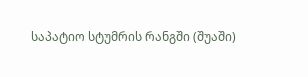საპატიო სტუმრის რანგში (შუაში)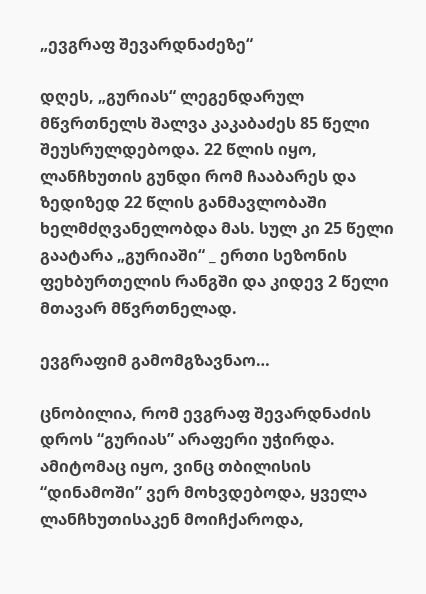„ევგრაფ შევარდნაძეზე“

დღეს, „გურიას“ ლეგენდარულ მწვრთნელს შალვა კაკაბაძეს 85 წელი შეუსრულდებოდა. 22 წლის იყო, ლანჩხუთის გუნდი რომ ჩააბარეს და ზედიზედ 22 წლის განმავლობაში ხელმძღვანელობდა მას. სულ კი 25 წელი გაატარა „გურიაში“ _ ერთი სეზონის ფეხბურთელის რანგში და კიდევ 2 წელი  მთავარ მწვრთნელად.

ევგრაფიმ გამომგზავნაო…

ცნობილია, რომ ევგრაფ შევარდნაძის დროს “გურიას” არაფერი უჭირდა. ამიტომაც იყო, ვინც თბილისის “დინამოში” ვერ მოხვდებოდა, ყველა ლანჩხუთისაკენ მოიჩქაროდა,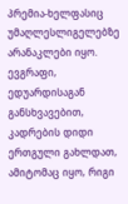პრემია-ხელფასიც უმაღლესლიგელებზე არანაკლები იყო. ევგრაფი, ედუარდისაგან განსხვავებით, კადრების დიდი ერთგული გახლდათ, ამიტომაც იყო, რიგი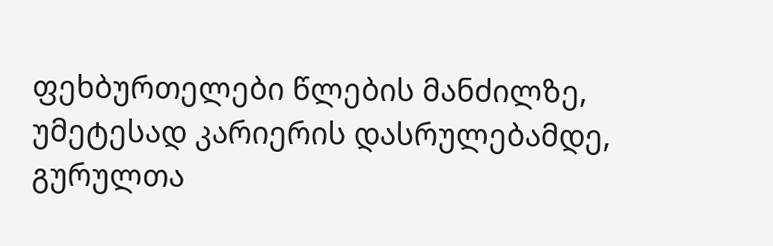ფეხბურთელები წლების მანძილზე, უმეტესად კარიერის დასრულებამდე, გურულთა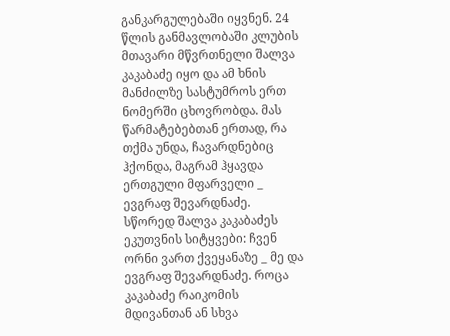განკარგულებაში იყვნენ. 24 წლის განმავლობაში კლუბის მთავარი მწვრთნელი შალვა კაკაბაძე იყო და ამ ხნის მანძილზე სასტუმროს ერთ ნომერში ცხოვრობდა. მას წარმატებებთან ერთად, რა თქმა უნდა, ჩავარდნებიც ჰქონდა, მაგრამ ჰყავდა ერთგული მფარველი _ ევგრაფ შევარდნაძე. სწორედ შალვა კაკაბაძეს ეკუთვნის სიტყვები: ჩვენ ორნი ვართ ქვეყანაზე _ მე და ევგრაფ შევარდნაძე. როცა კაკაბაძე რაიკომის მდივანთან ან სხვა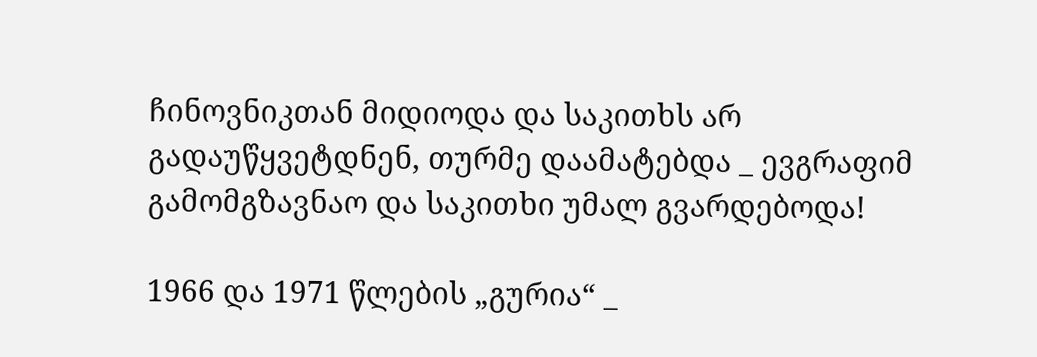ჩინოვნიკთან მიდიოდა და საკითხს არ გადაუწყვეტდნენ, თურმე დაამატებდა _ ევგრაფიმ გამომგზავნაო და საკითხი უმალ გვარდებოდა!

1966 და 1971 წლების „გურია“ _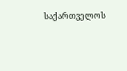საქართველოს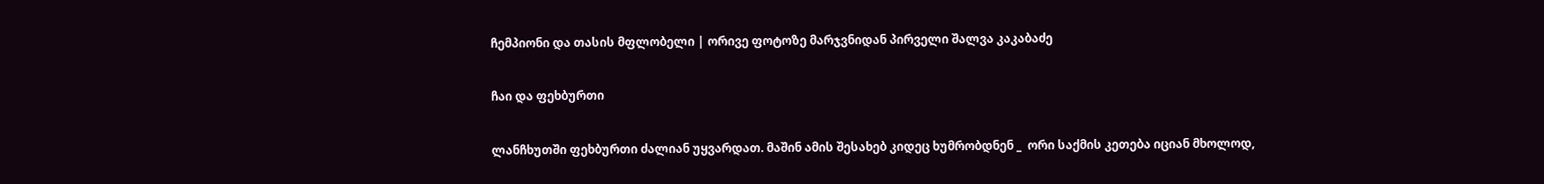ჩემპიონი და თასის მფლობელი | ორივე ფოტოზე მარჯვნიდან პირველი შალვა კაკაბაძე

ჩაი და ფეხბურთი

ლანჩხუთში ფეხბურთი ძალიან უყვარდათ. მაშინ ამის შესახებ კიდეც ხუმრობდნენ _  ორი საქმის კეთება იციან მხოლოდ,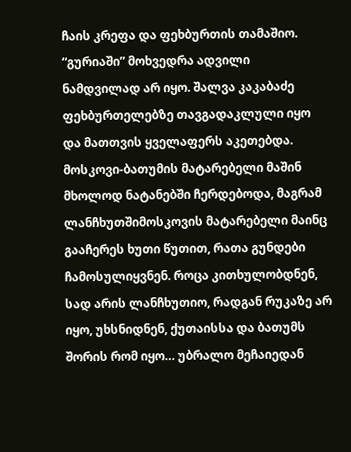ჩაის კრეფა და ფეხბურთის თამაშიო. “გურიაში” მოხვედრა ადვილი ნამდვილად არ იყო. შალვა კაკაბაძე ფეხბურთელებზე თავგადაკლული იყო და მათთვის ყველაფერს აკეთებდა. მოსკოვი-ბათუმის მატარებელი მაშინ მხოლოდ ნატანებში ჩერდებოდა, მაგრამ ლანჩხუთშიმოსკოვის მატარებელი მაინც გააჩერეს ხუთი წუთით, რათა გუნდები ჩამოსულიყვნენ. როცა კითხულობდნენ, სად არის ლანჩხუთიო, რადგან რუკაზე არ იყო, უხსნიდნენ, ქუთაისსა და ბათუმს შორის რომ იყო… უბრალო მეჩაიედან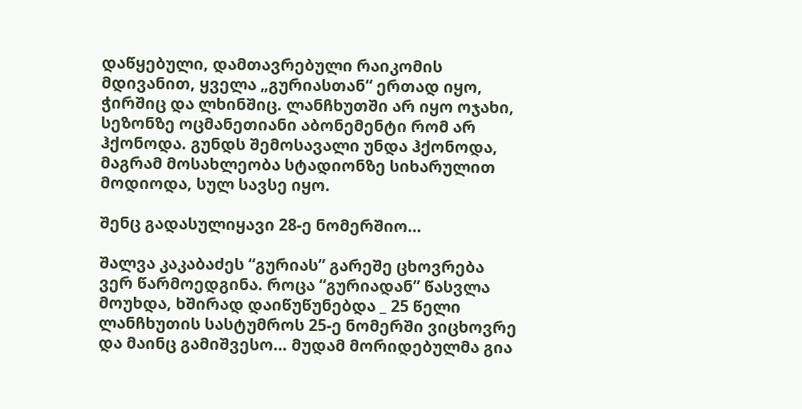დაწყებული, დამთავრებული რაიკომის მდივანით, ყველა „გურიასთან“ ერთად იყო, ჭირშიც და ლხინშიც. ლანჩხუთში არ იყო ოჯახი, სეზონზე ოცმანეთიანი აბონემენტი რომ არ ჰქონოდა. გუნდს შემოსავალი უნდა ჰქონოდა, მაგრამ მოსახლეობა სტადიონზე სიხარულით მოდიოდა, სულ სავსე იყო.

შენც გადასულიყავი 28-ე ნომერშიო…

შალვა კაკაბაძეს “გურიას” გარეშე ცხოვრება ვერ წარმოედგინა. როცა “გურიადან” წასვლა მოუხდა, ხშირად დაიწუწუნებდა _ 25 წელი ლანჩხუთის სასტუმროს 25-ე ნომერში ვიცხოვრე და მაინც გამიშვესო… მუდამ მორიდებულმა გია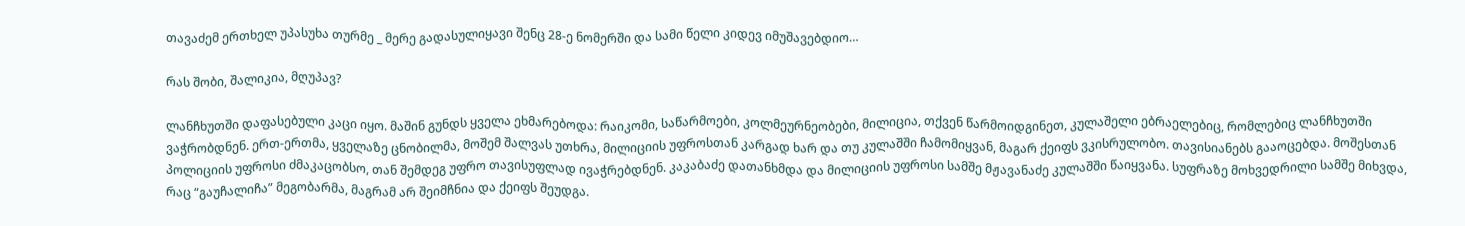თავაძემ ერთხელ უპასუხა თურმე _ მერე გადასულიყავი შენც 28-ე ნომერში და სამი წელი კიდევ იმუშავებდიო…

რას შობი, შალიკია, მღუპავ?

ლანჩხუთში დაფასებული კაცი იყო. მაშინ გუნდს ყველა ეხმარებოდა: რაიკომი, საწარმოები, კოლმეურნეობები, მილიცია, თქვენ წარმოიდგინეთ, კულაშელი ებრაელებიც, რომლებიც ლანჩხუთში ვაჭრობდნენ. ერთ-ერთმა, ყველაზე ცნობილმა, მოშემ შალვას უთხრა, მილიციის უფროსთან კარგად ხარ და თუ კულაშში ჩამომიყვან, მაგარ ქეიფს ვკისრულობო. თავისიანებს გააოცებდა. მოშესთან პოლიციის უფროსი ძმაკაცობსო, თან შემდეგ უფრო თავისუფლად ივაჭრებდნენ. კაკაბაძე დათანხმდა და მილიციის უფროსი სამშე მჟავანაძე კულაშში წაიყვანა. სუფრაზე მოხვედრილი სამშე მიხვდა, რაც “გაუჩალიჩა” მეგობარმა, მაგრამ არ შეიმჩნია და ქეიფს შეუდგა.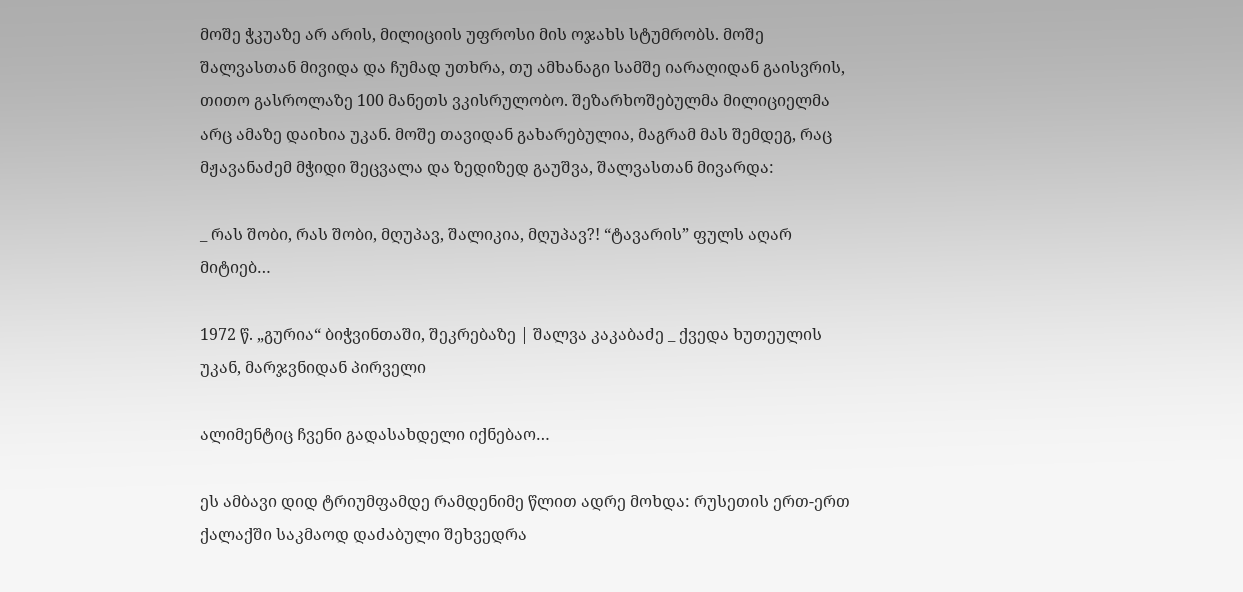მოშე ჭკუაზე არ არის, მილიციის უფროსი მის ოჯახს სტუმრობს. მოშე შალვასთან მივიდა და ჩუმად უთხრა, თუ ამხანაგი სამშე იარაღიდან გაისვრის, თითო გასროლაზე 100 მანეთს ვკისრულობო. შეზარხოშებულმა მილიციელმა არც ამაზე დაიხია უკან. მოშე თავიდან გახარებულია, მაგრამ მას შემდეგ, რაც მჟავანაძემ მჭიდი შეცვალა და ზედიზედ გაუშვა, შალვასთან მივარდა:

_ რას შობი, რას შობი, მღუპავ, შალიკია, მღუპავ?! “ტავარის” ფულს აღარ მიტიებ…

1972 წ. „გურია“ ბიჭვინთაში, შეკრებაზე | შალვა კაკაბაძე _ ქვედა ხუთეულის უკან, მარჯვნიდან პირველი

ალიმენტიც ჩვენი გადასახდელი იქნებაო…

ეს ამბავი დიდ ტრიუმფამდე რამდენიმე წლით ადრე მოხდა: რუსეთის ერთ-ერთ ქალაქში საკმაოდ დაძაბული შეხვედრა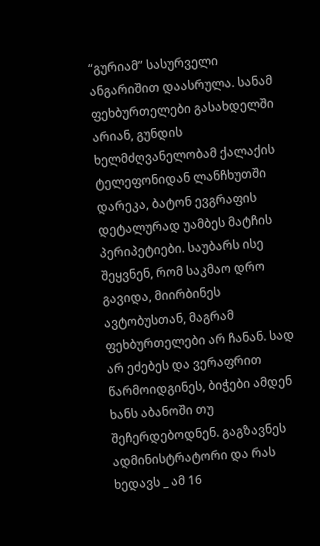“გურიამ” სასურველი ანგარიშით დაასრულა. სანამ ფეხბურთელები გასახდელში არიან, გუნდის ხელმძღვანელობამ ქალაქის ტელეფონიდან ლანჩხუთში დარეკა, ბატონ ევგრაფის დეტალურად უამბეს მატჩის პერიპეტიები. საუბარს ისე შეყვნენ, რომ საკმაო დრო გავიდა, მიირბინეს ავტობუსთან, მაგრამ ფეხბურთელები არ ჩანან. სად არ ეძებეს და ვერაფრით წარმოიდგინეს, ბიჭები ამდენ ხანს აბანოში თუ შეჩერდებოდნენ. გაგზავნეს ადმინისტრატორი და რას ხედავს _ ამ 16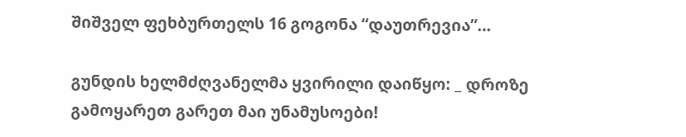შიშველ ფეხბურთელს 16 გოგონა “დაუთრევია”…

გუნდის ხელმძღვანელმა ყვირილი დაიწყო: _ დროზე გამოყარეთ გარეთ მაი უნამუსოები!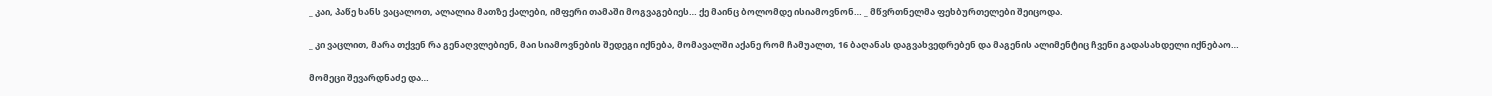_ კაი, პაწე ხანს ვაცალოთ, ალალია მათზე ქალები, იმფერი თამაში მოგვაგებიეს… ქე მაინც ბოლომდე ისიამოვნონ… _ მწვრთნელმა ფეხბურთელები შეიცოდა.

_ კი ვაცლით, მარა თქვენ რა გენაღვლებიენ, მაი სიამოვნების შედეგი იქნება, მომავალში აქანე რომ ჩამუალთ, 16 ბაღანას დაგვახვედრებენ და მაგენის ალიმენტიც ჩვენი გადასახდელი იქნებაო…

მომეცი შევარდნაძე და…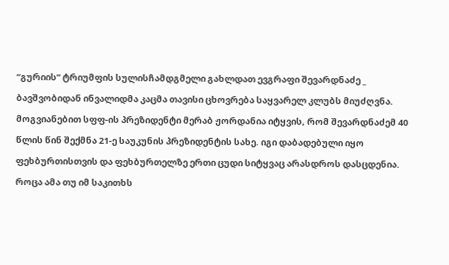“გურიის” ტრიუმფის სულისჩამდგმელი გახლდათ ევგრაფი შევარდნაძე _ ბავშვობიდან ინვალიდმა კაცმა თავისი ცხოვრება საყვარელ კლუბს მიუძღვნა. მოგვიანებით სფფ-ის პრეზიდენტი მერაბ ჟორდანია იტყვის, რომ შევარდნაძემ 40 წლის წინ შექმნა 21-ე საუკუნის პრეზიდენტის სახე. იგი დაბადებული იყო ფეხბურთისთვის და ფეხბურთელზე ერთი ცუდი სიტყვაც არასდროს დასცდენია. როცა ამა თუ იმ საკითხს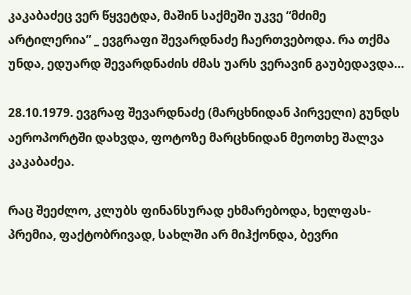კაკაბაძეც ვერ წყვეტდა, მაშინ საქმეში უკვე “მძიმე არტილერია” _ ევგრაფი შევარდნაძე ჩაერთვებოდა. რა თქმა უნდა, ედუარდ შევარდნაძის ძმას უარს ვერავინ გაუბედავდა…

28.10.1979. ევგრაფ შევარდნაძე (მარცხნიდან პირველი) გუნდს აეროპორტში დახვდა, ფოტოზე მარცხნიდან მეოთხე შალვა კაკაბაძეა.

რაც შეეძლო, კლუბს ფინანსურად ეხმარებოდა, ხელფას-პრემია, ფაქტობრივად, სახლში არ მიჰქონდა, ბევრი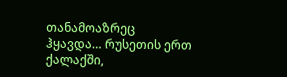თანამოაზრეც ჰყავდა… რუსეთის ერთ ქალაქში,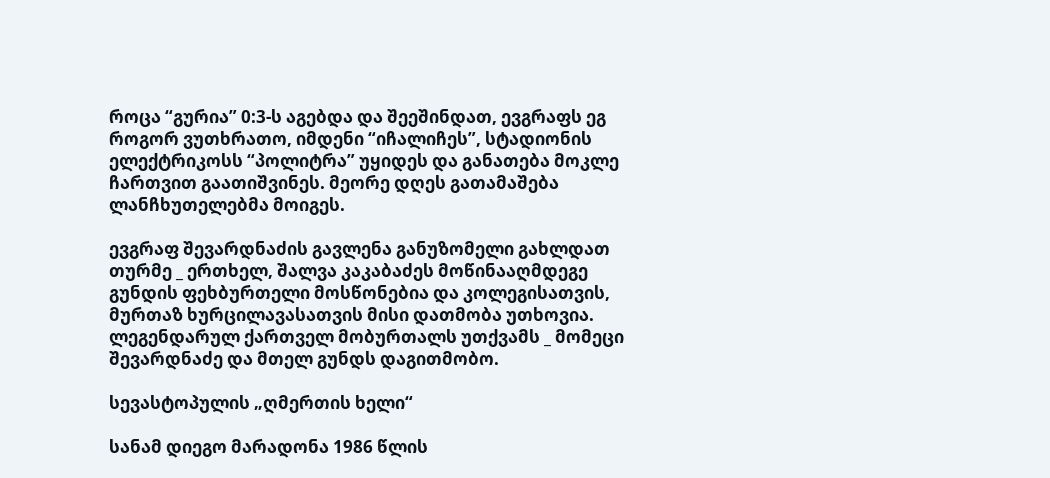როცა “გურია” 0:3-ს აგებდა და შეეშინდათ, ევგრაფს ეგ როგორ ვუთხრათო, იმდენი “იჩალიჩეს”, სტადიონის ელექტრიკოსს “პოლიტრა” უყიდეს და განათება მოკლე ჩართვით გაათიშვინეს. მეორე დღეს გათამაშება ლანჩხუთელებმა მოიგეს.

ევგრაფ შევარდნაძის გავლენა განუზომელი გახლდათ თურმე _ ერთხელ, შალვა კაკაბაძეს მოწინააღმდეგე გუნდის ფეხბურთელი მოსწონებია და კოლეგისათვის, მურთაზ ხურცილავასათვის მისი დათმობა უთხოვია. ლეგენდარულ ქართველ მობურთალს უთქვამს _ მომეცი შევარდნაძე და მთელ გუნდს დაგითმობო.

სევასტოპულის „ღმერთის ხელი“

სანამ დიეგო მარადონა 1986 წლის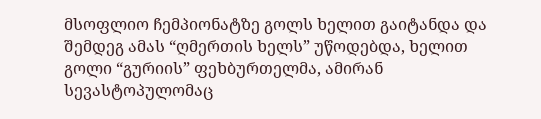მსოფლიო ჩემპიონატზე გოლს ხელით გაიტანდა და შემდეგ ამას “ღმერთის ხელს” უწოდებდა, ხელით გოლი “გურიის” ფეხბურთელმა, ამირან სევასტოპულომაც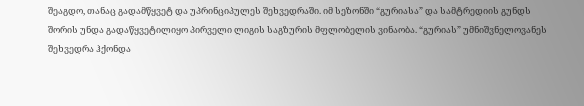შეაგდო, თანაც გადამწყვეტ და უპრინციპულეს შეხვედრაში. იმ სეზონში “გურიასა” და სამტრედიის გუნდს შორის უნდა გადაწყვეტილიყო პირველი ლიგის საგზურის მფლობელის ვინაობა. “გურიას” უმნიშვნელოვანეს შეხვედრა ჰქონდა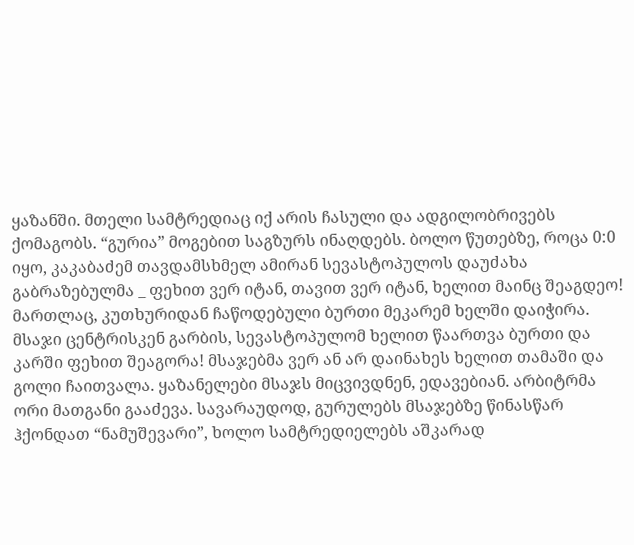ყაზანში. მთელი სამტრედიაც იქ არის ჩასული და ადგილობრივებს ქომაგობს. “გურია” მოგებით საგზურს ინაღდებს. ბოლო წუთებზე, როცა 0:0 იყო, კაკაბაძემ თავდამსხმელ ამირან სევასტოპულოს დაუძახა გაბრაზებულმა _ ფეხით ვერ იტან, თავით ვერ იტან, ხელით მაინც შეაგდეო! მართლაც, კუთხურიდან ჩაწოდებული ბურთი მეკარემ ხელში დაიჭირა. მსაჯი ცენტრისკენ გარბის, სევასტოპულომ ხელით წაართვა ბურთი და კარში ფეხით შეაგორა! მსაჯებმა ვერ ან არ დაინახეს ხელით თამაში და გოლი ჩაითვალა. ყაზანელები მსაჯს მიცვივდნენ, ედავებიან. არბიტრმა ორი მათგანი გააძევა. სავარაუდოდ, გურულებს მსაჯებზე წინასწარ ჰქონდათ “ნამუშევარი”, ხოლო სამტრედიელებს აშკარად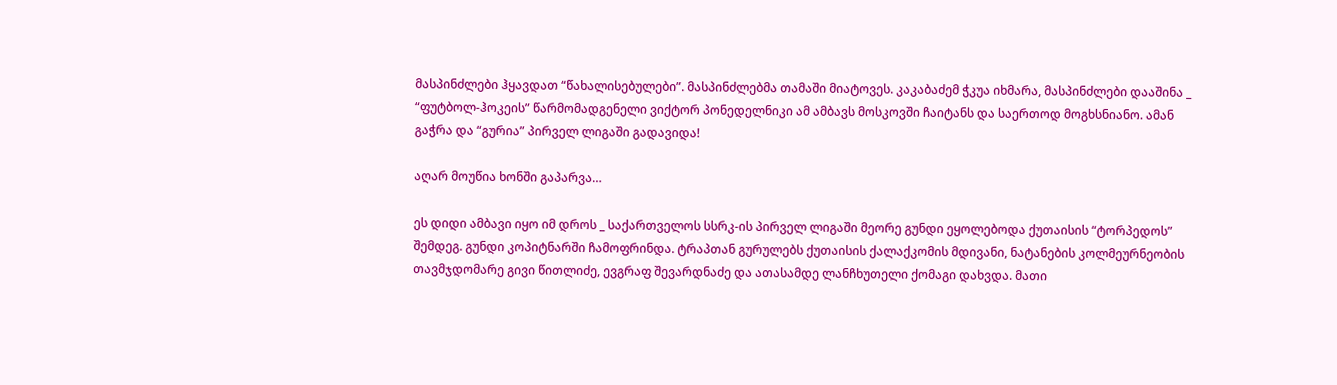მასპინძლები ჰყავდათ “წახალისებულები”. მასპინძლებმა თამაში მიატოვეს. კაკაბაძემ ჭკუა იხმარა, მასპინძლები დააშინა _ “ფუტბოლ-ჰოკეის” წარმომადგენელი ვიქტორ პონედელნიკი ამ ამბავს მოსკოვში ჩაიტანს და საერთოდ მოგხსნიანო. ამან გაჭრა და “გურია” პირველ ლიგაში გადავიდა!

აღარ მოუწია ხონში გაპარვა…

ეს დიდი ამბავი იყო იმ დროს _ საქართველოს სსრკ-ის პირველ ლიგაში მეორე გუნდი ეყოლებოდა ქუთაისის “ტორპედოს” შემდეგ. გუნდი კოპიტნარში ჩამოფრინდა. ტრაპთან გურულებს ქუთაისის ქალაქკომის მდივანი, ნატანების კოლმეურნეობის თავმჯდომარე გივი წითლიძე, ევგრაფ შევარდნაძე და ათასამდე ლანჩხუთელი ქომაგი დახვდა. მათი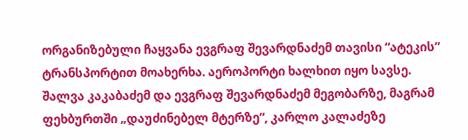ორგანიზებული ჩაყვანა ევგრაფ შევარდნაძემ თავისი “ატეკის” ტრანსპორტით მოახერხა. აეროპორტი ხალხით იყო სავსე. შალვა კაკაბაძემ და ევგრაფ შევარდნაძემ მეგობარზე, მაგრამ ფეხბურთში „დაუძინებელ მტერზე“, კარლო კალაძეზე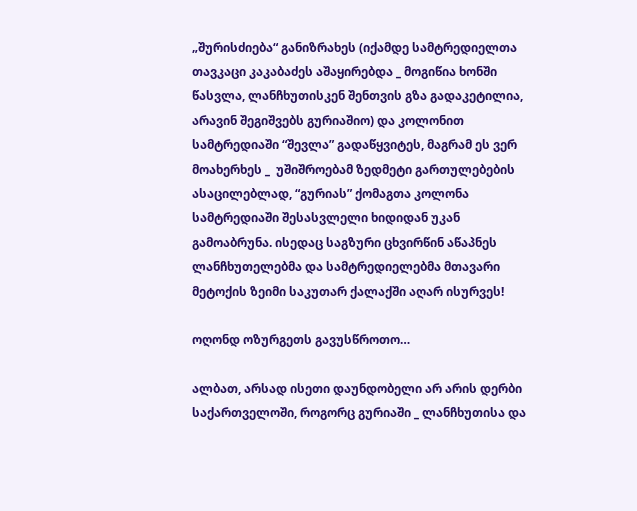„შურისძიება“ განიზრახეს (იქამდე სამტრედიელთა თავკაცი კაკაბაძეს აშაყირებდა _ მოგიწია ხონში წასვლა, ლანჩხუთისკენ შენთვის გზა გადაკეტილია, არავინ შეგიშვებს გურიაშიო) და კოლონით სამტრედიაში “შევლა” გადაწყვიტეს, მაგრამ ეს ვერ მოახერხეს _  უშიშროებამ ზედმეტი გართულებების ასაცილებლად, “გურიას” ქომაგთა კოლონა სამტრედიაში შესასვლელი ხიდიდან უკან გამოაბრუნა. ისედაც საგზური ცხვირწინ აწაპნეს ლანჩხუთელებმა და სამტრედიელებმა მთავარი მეტოქის ზეიმი საკუთარ ქალაქში აღარ ისურვეს!

ოღონდ ოზურგეთს გავუსწროთო…

ალბათ, არსად ისეთი დაუნდობელი არ არის დერბი საქართველოში, როგორც გურიაში _ ლანჩხუთისა და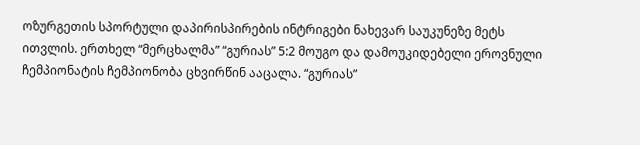ოზურგეთის სპორტული დაპირისპირების ინტრიგები ნახევარ საუკუნეზე მეტს ითვლის. ერთხელ “მერცხალმა” “გურიას” 5:2 მოუგო და დამოუკიდებელი ეროვნული ჩემპიონატის ჩემპიონობა ცხვირწინ ააცალა. “გურიას”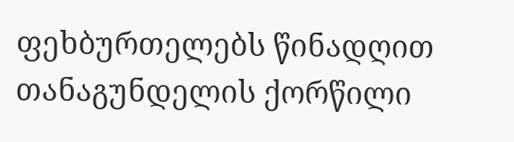ფეხბურთელებს წინადღით თანაგუნდელის ქორწილი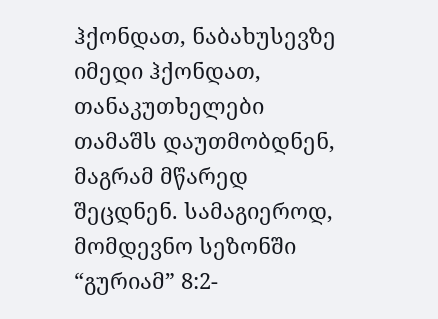ჰქონდათ, ნაბახუსევზე იმედი ჰქონდათ, თანაკუთხელები თამაშს დაუთმობდნენ, მაგრამ მწარედ შეცდნენ. სამაგიეროდ, მომდევნო სეზონში “გურიამ” 8:2-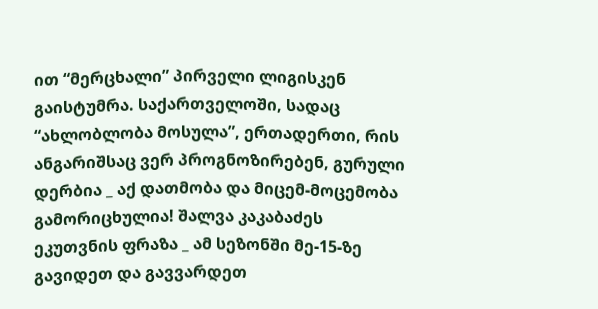ით “მერცხალი” პირველი ლიგისკენ გაისტუმრა. საქართველოში, სადაც “ახლობლობა მოსულა”, ერთადერთი, რის ანგარიშსაც ვერ პროგნოზირებენ, გურული დერბია _ აქ დათმობა და მიცემ-მოცემობა გამორიცხულია! შალვა კაკაბაძეს ეკუთვნის ფრაზა _ ამ სეზონში მე-15-ზე გავიდეთ და გავვარდეთ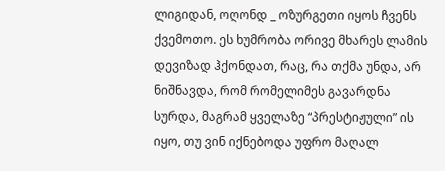ლიგიდან, ოღონდ _ ოზურგეთი იყოს ჩვენს ქვემოთო. ეს ხუმრობა ორივე მხარეს ლამის დევიზად ჰქონდათ, რაც, რა თქმა უნდა, არ ნიშნავდა, რომ რომელიმეს გავარდნა სურდა, მაგრამ ყველაზე “პრესტიჟული” ის იყო, თუ ვინ იქნებოდა უფრო მაღალ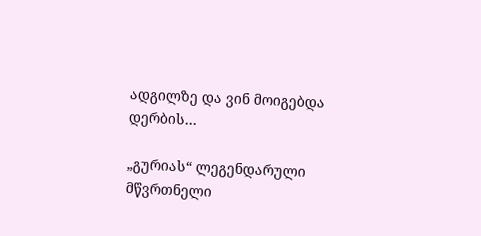ადგილზე და ვინ მოიგებდა დერბის…

„გურიას“ ლეგენდარული მწვრთნელი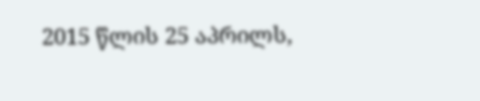2015 წლის 25 აპრილს,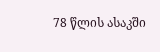78 წლის ასაკში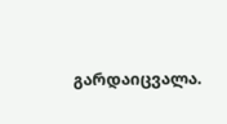გარდაიცვალა.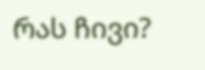რას ჩივი?